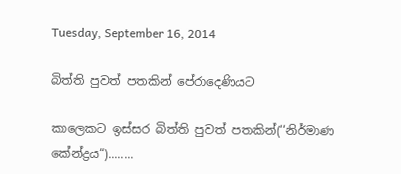Tuesday, September 16, 2014

බිත්ති පුවත් පතකින් පේරාදෙණියට

කාලෙකට ඉස්සර බිත්ති පුවත් පතකින්(‘‘නිර්මාණ කේන්ද්‍රය“)........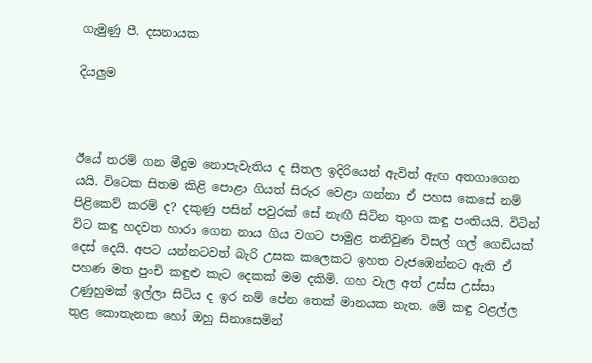ගැමුණු පී. දසනායක

දියලුම



ඊයේ තරම් ගන මීදුම නොපැවැතිය ද සීතල ඉදිරියෙන් ඇවිත් ඇඟ අතගාගෙන යයි. විටෙක සිතම කිළි පොළා ගියත් සිරුර වෙළා ගන්නා ඒ පහස කෙසේ නම් පිළිකෙව් කරම් ද? දකුණු පසින් පවුරක් සේ නැඟී සිටින තුංග කඳු පංතියයි. විටින් විට කඳු හදවත හාරා ගෙන නාය ගිය වගට පාමුළ තනිවුණ විසල් ගල් ගෙඩියක් දෙස් දෙයි. අපට යන්නටවත් බැරි උසක කලෙකට ඉහත වැජඹෙන්නට ඇති ඒ පහණ මත පුංචි කඳුළු කැට දෙකක් මම දකිමි. ගහ වැල අත් උස්ස උස්සා උණුහුමක් ඉල්ලා සිටිය ද ඉර නම් පේන තෙක් මානයක නැත. මේ කඳු වළල්ල තුළ කොතැනක හෝ ඔහු සිනාසෙමින්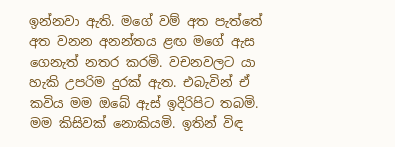ඉන්නවා ඇති. මගේ වම් අත පැත්තේ අත වනන අනන්තය ළඟ මගේ ඇස ගෙනැත් නතර කරමි. වචනවලට යා හැකි උපරිම දුරක් ඇත. එබැවින් ඒ කවිය මම ඔබේ ඇස් ඉදිරිපිට තබමි. මම කිසිවක් නොකියමි. ඉතින් විඳ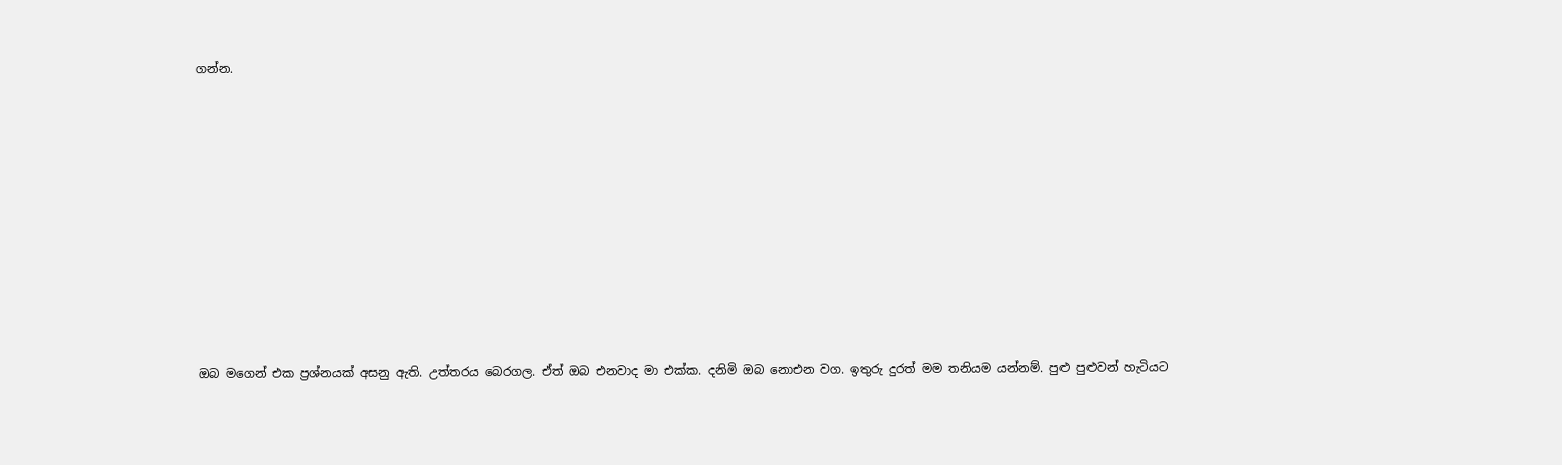ගන්න.












                                                                                                                                                                                                                                                                                                                                                                                                                                                                                                                                                                           ඔබ මගෙන් එක ප්‍රශ්නයක් අසනු ඇති. උත්තරය බෙරගල. ඒත් ඔබ එනවාද මා එක්ක. දනිමි ඔබ නොඑන වග. ඉතුරු දුරත් මම තනියම යන්නම්. පුළු පුළුවන් හැටියට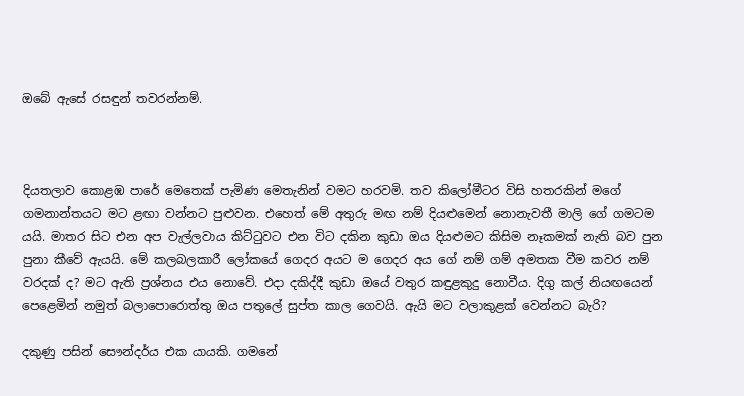ඔබේ ඇසේ රසඳුන් තවරන්නම්.



දියතලාව කොළඹ පාරේ මෙතෙක් පැමිණ මෙතැනින් වමට හරවමි. තව කිලෝමීටර විසි හතරකින් මගේ ගමනාන්තයට මට ළඟා වන්නට පුළුවන. එහෙත් මේ අතුරු මඟ නම් දියළුමෙන් නොනැවතී මාලි ගේ ගමටම යයි. මාතර සිට එන අප වැල්ලවාය කිට්ටුවට එන විට දකින කුඩා ඔය දියළුමට කිසිම නෑකමක් නැති බව පුන පුනා කීවේ ඇයයි. මේ කලබලකාරී ලෝකයේ ගෙදර අයට ම ගෙදර අය ගේ නම් ගම් අමතක වීම කවර නම් වරදක් ද? මට ඇති ප්‍රශ්නය එය නොවේ. එදා දකිද්දී කුඩා ඔයේ වතුර කඳුළකුදු නොවීය. දිගු කල් නියඟයෙන් පෙළෙමින් නමුත් බලාපොරොත්තු ඔය පතුලේ සුප්ත කාල ගෙවයි. ඇයි මට වලාකුළක් වෙන්නට බැරි?

දකුණු පසින් සෞන්දර්ය එක යායකි. ගමනේ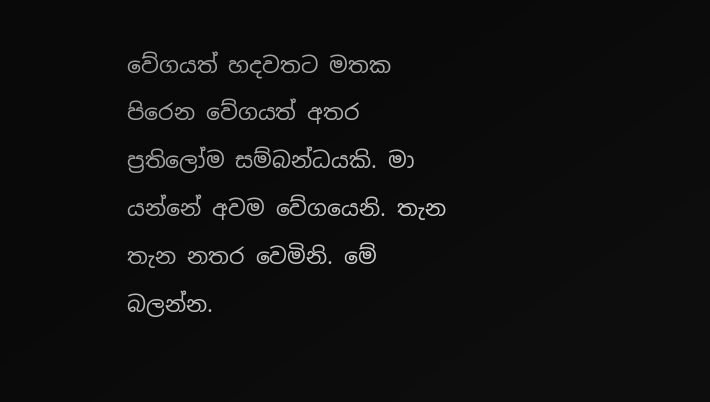වේගයත් හදවතට මතක පිරෙන වේගයත් අතර ප්‍රතිලෝම සම්බන්ධයකි. මා යන්නේ අවම වේගයෙනි. තැන තැන නතර වෙමිනි. මේ බලන්න.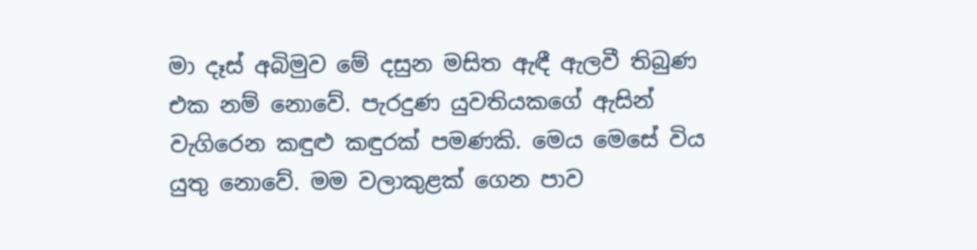මා දෑස් අබිමුව මේ දසුන මසිත ඇඳී ඇලවී තිබුණ එක නම් නොවේ. පැරදුණ යුවතියකගේ ඇසින් වැගිරෙන කඳුළු කඳුරක් පමණකි. මෙය මෙසේ විය යුතු නොවේ. මම වලාකුළක් ගෙන පාව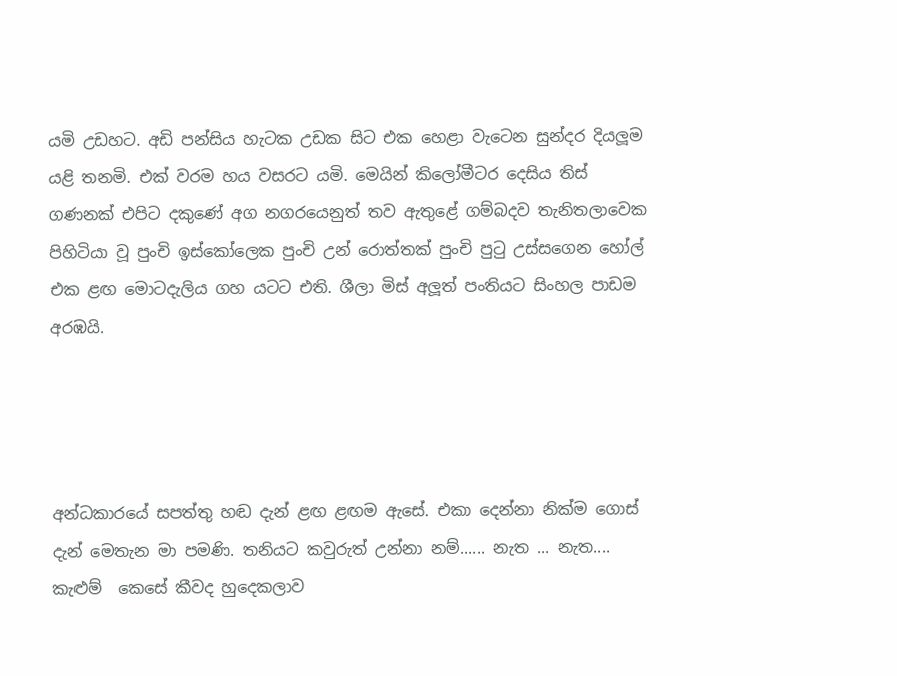යමි උඩහට. අඩි පන්සිය හැටක උඩක සිට එක හෙළා වැටෙන සුන්දර දියලූම යළි තනමි. එක් වරම හය වසරට යමි. මෙයින් කිලෝමීටර දෙසිය තිස් ගණනක් එපිට දකුණේ අග නගරයෙනුත් තව ඇතුළේ ගම්බදව තැනිතලාවෙක පිහිටියා වූ පුංචි ඉස්කෝලෙක පුංචි උන් රොත්තක් පුංචි පුටු උස්සගෙන හෝල් එක ළඟ මොටදැලිය ගහ යටට එති. ශීලා මිස් අලූත් පංතියට සිංහල පාඩම අරඹයි.




අන්ධකාරයේ සපත්තු හඬ දැන් ළඟ ළඟම ඇසේ. එකා දෙන්නා නික්ම ගොස් දැන් මෙතැන මා පමණි. තනියට කවුරුත් උන්නා නම්...... නැත ... නැත.... කැළුම්  කෙසේ කීවද හුදෙකලාව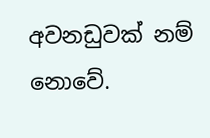අවනඩුවක් නම් නොවේ.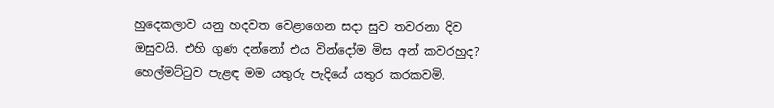හුදෙකලාව යනු හදවත වෙළාගෙන සදා සුව තවරනා දිව ඔසුවයි. එහි ගුණ දන්නෝ එය වින්දෝම මිස අන් කවරහුද? හෙල්මට්ටුව පැළඳ මම යතුරු පැදියේ යතුර කරකවමි.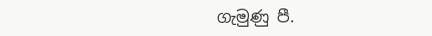ගැමුණු පී.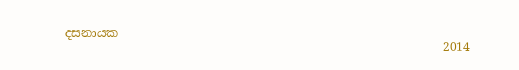දසනායක
                                                               2014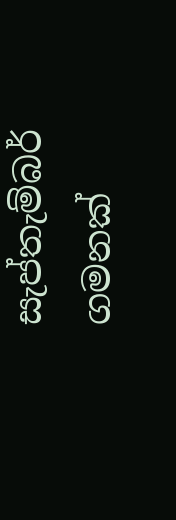සැප්තැම්බර් ගමනක්